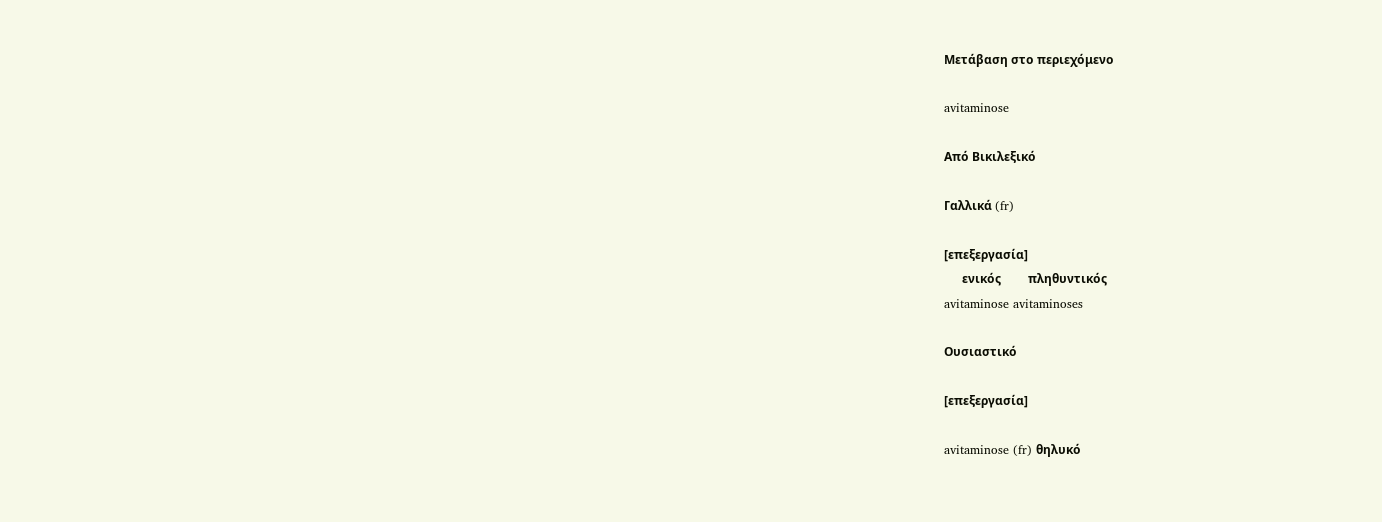Μετάβαση στο περιεχόμενο

avitaminose

Από Βικιλεξικό

Γαλλικά (fr)

[επεξεργασία]
      ενικός         πληθυντικός
avitaminose avitaminoses

Ουσιαστικό

[επεξεργασία]

avitaminose (fr) θηλυκό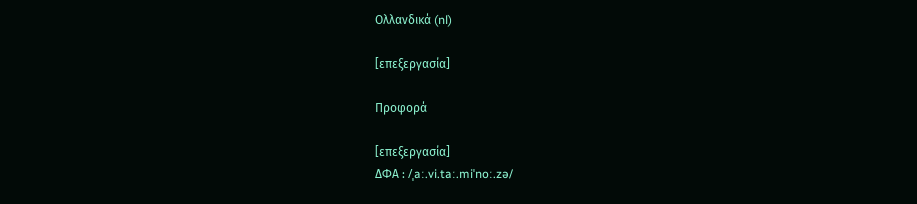Ολλανδικά (nl)

[επεξεργασία]

Προφορά

[επεξεργασία]
ΔΦΑ : /ˌaː.vi.taː.miˈnoː.zə/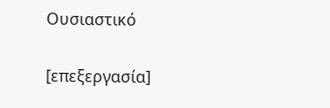Ουσιαστικό

[επεξεργασία]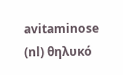avitaminose (nl) θηλυκό